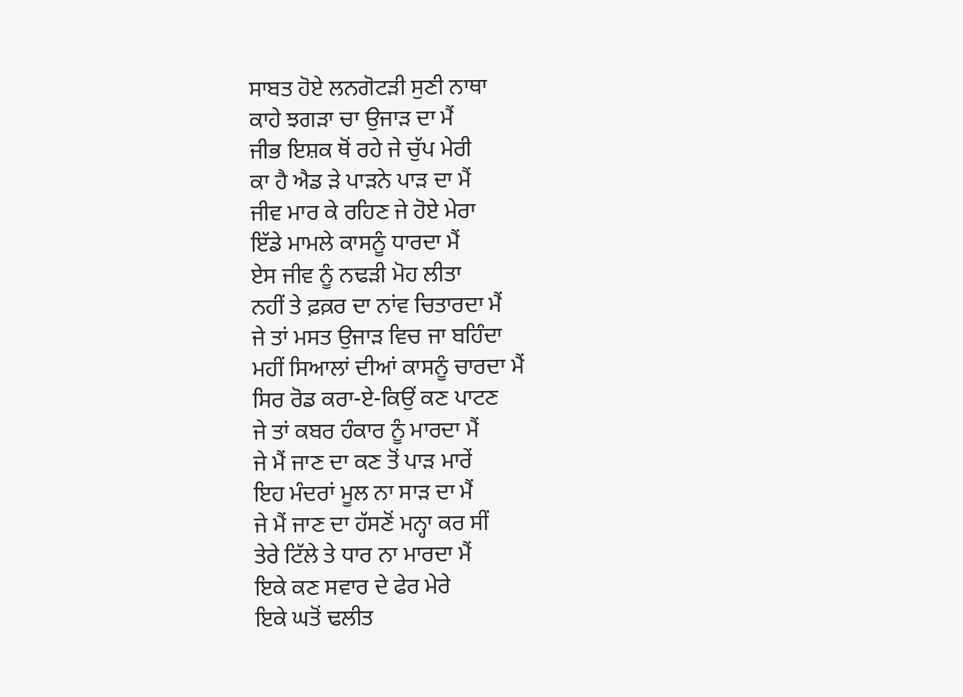ਸਾਬਤ ਹੋਏ ਲਨਗੋਟੜੀ ਸੁਣੀ ਨਾਥਾ
ਕਾਹੇ ਝਗੜਾ ਚਾ ਉਜਾੜ ਦਾ ਮੈਂ
ਜੀਭ ਇਸ਼ਕ ਥੋਂ ਰਹੇ ਜੇ ਚੁੱਪ ਮੇਰੀ
ਕਾ ਹੈ ਐਡ ੜੇ ਪਾੜਨੇ ਪਾੜ ਦਾ ਮੈਂ
ਜੀਵ ਮਾਰ ਕੇ ਰਹਿਣ ਜੇ ਹੋਏ ਮੇਰਾ
ਇੱਡੇ ਮਾਮਲੇ ਕਾਸਨੂੰ ਧਾਰਦਾ ਮੈਂ
ਏਸ ਜੀਵ ਨੂੰ ਨਢੜੀ ਮੋਹ ਲੀਤਾ
ਨਹੀਂ ਤੇ ਫ਼ਕ਼ਰ ਦਾ ਨਾਂਵ ਚਿਤਾਰਦਾ ਮੈਂ
ਜੇ ਤਾਂ ਮਸਤ ਉਜਾੜ ਵਿਚ ਜਾ ਬਹਿੰਦਾ
ਮਹੀਂ ਸਿਆਲਾਂ ਦੀਆਂ ਕਾਸਨੂੰ ਚਾਰਦਾ ਮੈਂ
ਸਿਰ ਰੋਡ ਕਰਾ-ਏ-ਕਿਉਂ ਕਣ ਪਾਟਣ
ਜੇ ਤਾਂ ਕਬਰ ਹੰਕਾਰ ਨੂੰ ਮਾਰਦਾ ਮੈਂ
ਜੇ ਮੈਂ ਜਾਣ ਦਾ ਕਣ ਤੋਂ ਪਾੜ ਮਾਰੇਂ
ਇਹ ਮੰਦਰਾਂ ਮੂਲ ਨਾ ਸਾੜ ਦਾ ਮੈਂ
ਜੇ ਮੈਂ ਜਾਣ ਦਾ ਹੱਸਣੋਂ ਮਨ੍ਹਾ ਕਰ ਸੀਂ
ਤੇਰੇ ਟਿੱਲੇ ਤੇ ਧਾਰ ਨਾ ਮਾਰਦਾ ਮੈਂ
ਇਕੇ ਕਣ ਸਵਾਰ ਦੇ ਫੇਰ ਮੇਰੇ
ਇਕੇ ਘਤੋਂ ਢਲੀਤ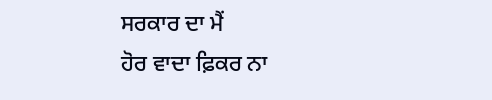ਸਰਕਾਰ ਦਾ ਮੈਂ
ਹੋਰ ਵਾਦਾ ਫ਼ਿਕਰ ਨਾ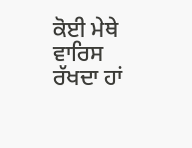ਕੋਈ ਮੇਥੇ
ਵਾਰਿਸ ਰੱਖਦਾ ਹਾਂ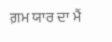ਗ਼ਮ ਯਾਰ ਦਾ ਮੈਂ